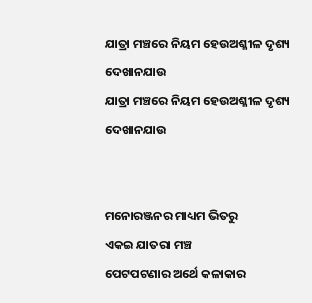ଯାତ୍ରା ମଞ୍ଚରେ ନିୟମ ହେଉଅଶ୍ଳୀଳ ଦୃଶ୍ୟ ଦେଖାନଯାଉ
ଯାତ୍ରା ମଞ୍ଚରେ ନିୟମ ହେଉଅଶ୍ଳୀଳ ଦୃଶ୍ୟ ଦେଖାନଯାଉ


ମନୋରଞ୍ଜନର ମାଧ୍ୟମ ଭିତରୁ
ଏକଇ ଯାତରା ମଞ୍ଚ
ପେଟପଟଣାର ଅର୍ଥେ କଳାକାର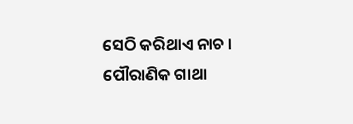ସେଠି କରିଥାଏ ନାଚ ।
ପୌରାଣିକ ଗାଥା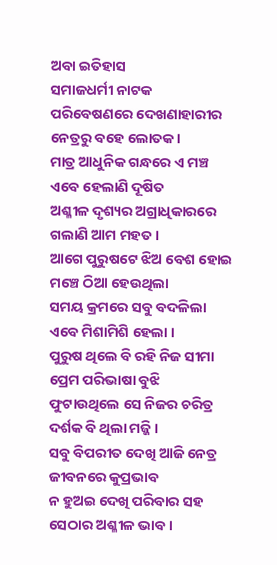ଅବା ଇତିହାସ
ସମାଜଧର୍ମୀ ନାଟକ
ପରିବେଷଣରେ ଦେଖଣାହାରୀର
ନେତ୍ରରୁ ବହେ ଲୋତକ ।
ମାତ୍ର ଆଧୁନିକ ଗନ୍ଧରେ ଏ ମଞ୍ଚ
ଏବେ ହେଲାଣି ଦୂଷିତ
ଅଶ୍ଳୀଳ ଦୃଶ୍ୟର ଅଗ୍ରାଧିକାରରେ
ଗଲାଣି ଆମ ମହତ ।
ଆଗେ ପୁରୁଷଟେ ଝିଅ ବେଶ ହୋଇ
ମଞ୍ଚେ ଠିଆ ହେଉଥିଲା
ସମୟ କ୍ରମରେ ସବୁ ବଦଳିଲା
ଏବେ ମିଶାମିଶି ହେଲା ।
ପୁରୁଷ ଥିଲେ ବି ରହି ନିଜ ସୀମା
ପ୍ରେମ ପରିଭାଷା ବୁଝି
ଫୁଟାଉଥିଲେ ସେ ନିଜର ଚରିତ୍ର
ଦର୍ଶକ ବି ଥିଲା ମଜ୍ଜି ।
ସବୁ ବିପରୀତ ଦେଖି ଆଜି ନେତ୍ର
ଜୀବନରେ କୁପ୍ରଭାବ
ନ ହୁଅଇ ଦେଖି ପରିବାର ସହ
ସେଠାର ଅଶ୍ଳୀଳ ଭାବ ।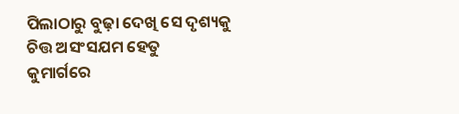ପିଲାଠାରୁ ବୁଢ଼ା ଦେଖି ସେ ଦୃଶ୍ୟକୁ
ଚିତ୍ତ ଅସଂସଯମ ହେତୁ
କୁମାର୍ଗରେ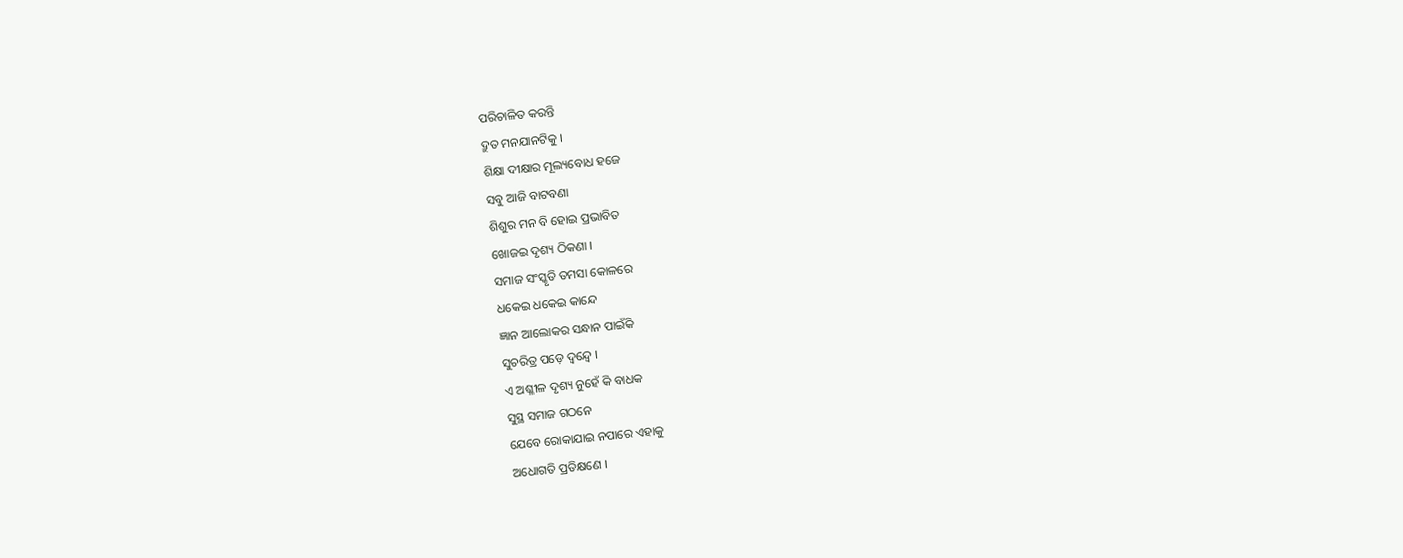ପରିଚାଳିତ କରନ୍ତି
ଦ୍ରୁତ ମନଯାନଟିକୁ ।
ଶିକ୍ଷା ଦୀକ୍ଷାର ମୂଲ୍ୟବୋଧ ହଜେ
ସବୁ ଆଜି ବାଟବଣା
ଶିଶୁର ମନ ବି ହୋଇ ପ୍ରଭାବିତ
ଖୋଜଇ ଦୃଶ୍ୟ ଠିକଣା ।
ସମାଜ ସଂସ୍କୃତି ତମସା କୋଳରେ
ଧକେଇ ଧକେଇ କାନ୍ଦେ
ଜ୍ଞାନ ଆଲୋକର ସନ୍ଧାନ ପାଇଁକି
ସୁଚରିତ୍ର ପଡ଼େ ଦ୍ବନ୍ଦ୍ବେ ।
ଏ ଅଶ୍ଳୀଳ ଦୃଶ୍ୟ ନୁହେଁ କି ବାଧକ
ସୁସ୍ଥ ସମାଜ ଗଠନେ
ଯେବେ ରୋକାଯାଇ ନପାରେ ଏହାକୁ
ଅଧୋଗତି ପ୍ରତିକ୍ଷଣେ ।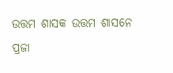ଉତ୍ତମ ଶାସକ ଉତ୍ତମ ଶାସନେ
ପ୍ରଜା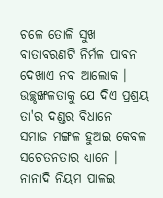ଚଳେ ତୋଳି ସୁଖ
ବାତାବରଣଟି ନିର୍ମଳ ପାବନ
ଦେଖାଏ ନବ ଆଲୋକ ।
ଉଚ୍ଛୃଙ୍ଖଳତାକୁ ଯେ ଦିଏ ପ୍ରଶ୍ରୟ
ତା'ର ଦଣ୍ଡର ବିଧାନେ
ସମାଜ ମଙ୍ଗଳ ହୁଅଇ କେବଳ
ସଚେତନତାର ଧ୍ୟାନେ ।
ନାନାଦି ନିୟମ ପାଳଇ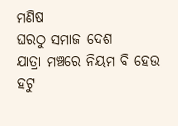ମଣିଷ
ଘରଠୁ ସମାଜ ଦେଶ
ଯାତ୍ରା ମଞ୍ଚରେ ନିୟମ ବି ହେଉ
ହଟୁ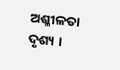ଅଶ୍ଳୀଳତା ଦୃଶ୍ୟ ।